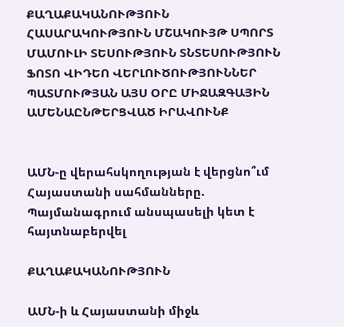ՔԱՂԱՔԱԿԱՆՈՒԹՅՈՒՆ ՀԱՍԱՐԱԿՈՒԹՅՈՒՆ ՄՇԱԿՈՒՅԹ ՍՊՈՐՏ ՄԱՄՈՒԼԻ ՏԵՍՈՒԹՅՈՒՆ ՏՆՏԵՍՈՒԹՅՈՒՆ ՖՈՏՈ ՎԻԴԵՈ ՎԵՐԼՈՒԾՈՒԹՅՈՒՆՆԵՐ ՊԱՏՄՈՒԹՅԱՆ ԱՅՍ ՕՐԸ ՄԻՋԱԶԳԱՅԻՆ ԱՄԵՆԱԸՆԹԵՐՑՎԱԾ ԻՐԱՎՈՒՆՔ


ԱՄՆ-ը վերահսկողության է վերցնո՞ւմ Հայաստանի սահմանները. Պայմանագրում անսպասելի կետ է հայտնաբերվել

ՔԱՂԱՔԱԿԱՆՈՒԹՅՈՒՆ

ԱՄՆ-ի և Հայաստանի միջև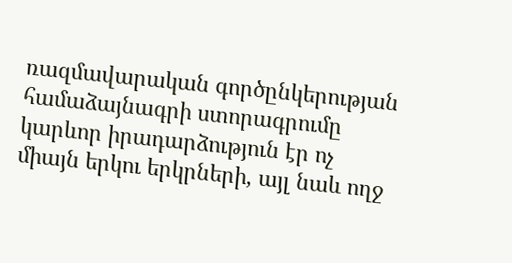ռազմավարական գործընկերության համաձայնագրի ստորագրումը կարևոր իրադարձություն էր ոչ միայն երկու երկրների, այլ նաև ողջ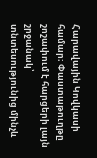Հարավային Կովկասի համար։ Փաստաթուղթը շոշափում է հարցերի լայն շրջանակ՝ տնտեսությունից մինչև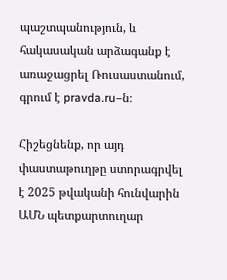պաշտպանություն, և հակասական արձագանք է առաջացրել Ռուսաստանում, գրում է pravda.ru–ն։

Հիշեցնենք, որ այդ փաստաթուղթը ստորագրվել է 2025 թվականի հունվարին ԱՄՆ պետքարտուղար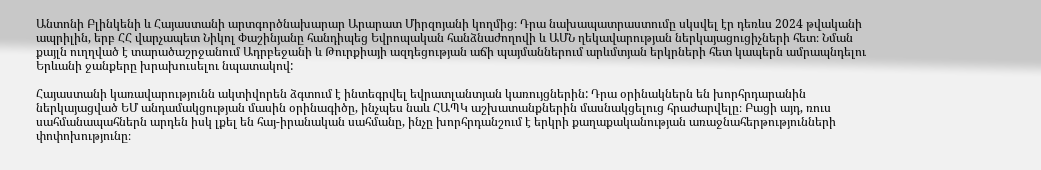Անտոնի Բլինկենի և Հայաստանի արտգործնախարար Արարատ Միրզոյանի կողմից։ Դրա նախապատրաստումը սկսվել էր դեռևս 2024 թվականի ապրիլին, երբ ՀՀ վարչապետ Նիկոլ Փաշինյանը հանդիպեց Եվրոպական հանձնաժողովի և ԱՄՆ ղեկավարության ներկայացուցիչների հետ։ Նման քայլն ուղղված է տարածաշրջանում Ադրբեջանի և Թուրքիայի ազդեցության աճի պայմաններում արևմտյան երկրների հետ կապերն ամրապնդելու Երևանի ջանքերը խրախուսելու նպատակով:

Հայաստանի կառավարությունն ակտիվորեն ձգտում է ինտեգրվել եվրատլանտյան կառույցներին: Դրա օրինակներն են խորհրդարանին ներկայացված ԵՄ անդամակցության մասին օրինագիծը, ինչպես նաև ՀԱՊԿ աշխատանքներին մասնակցելուց հրաժարվելը։ Բացի այդ, ռուս սահմանապահներն արդեն իսկ լքել են հայ-իրանական սահմանը, ինչը խորհրդանշում է երկրի քաղաքականության առաջնահերթությունների փոփոխությունը։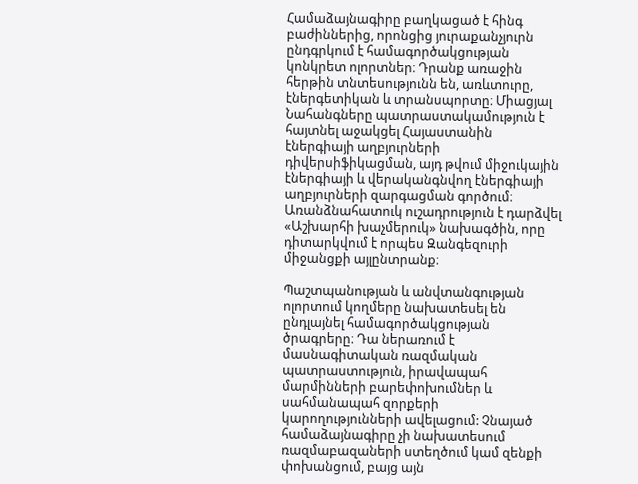Համաձայնագիրը բաղկացած է հինգ բաժիններից, որոնցից յուրաքանչյուրն ընդգրկում է համագործակցության կոնկրետ ոլորտներ։ Դրանք առաջին հերթին տնտեսությունն են, առևտուրը, էներգետիկան և տրանսպորտը։ Միացյալ Նահանգները պատրաստակամություն է հայտնել աջակցել Հայաստանին էներգիայի աղբյուրների դիվերսիֆիկացման, այդ թվում միջուկային էներգիայի և վերականգնվող էներգիայի աղբյուրների զարգացման գործում։ Առանձնահատուկ ուշադրություն է դարձվել «Աշխարհի խաչմերուկ» նախագծին, որը դիտարկվում է որպես Զանգեզուրի միջանցքի այլընտրանք։

Պաշտպանության և անվտանգության ոլորտում կողմերը նախատեսել են ընդլայնել համագործակցության ծրագրերը։ Դա ներառում է մասնագիտական ռազմական պատրաստություն, իրավապահ մարմինների բարեփոխումներ և սահմանապահ զորքերի կարողությունների ավելացում: Չնայած համաձայնագիրը չի նախատեսում ռազմաբազաների ստեղծում կամ զենքի փոխանցում, բայց այն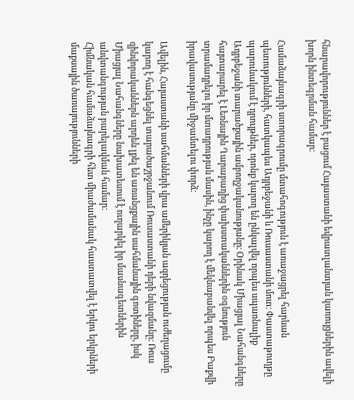հնարավորություններ է բացում Հայաստանի եվրատլանտյան կառույցներին ավելի խորն ինտեգրման համար։

Համաձայնագրի ստորագրումը մտահոգություն է առաջացրել հարևան պետությունների, հատկապես Ադրբեջանի և Ռուսաստանի մոտ։ Փաստաթուղթը պարունակում է դրույթներ, որոնք կարող են ընկալվել որպես սպառնալիք Ադրբեջանի տարածքային ամբողջականությանը։ Օրինակ Միացյալ Նահանգները հայտարարել է Լեռնային Ղարաբաղից փախստականներին օգնություն տրամադրելու իր մտադրության մասին, ինչը կարող է մեկնաբանվել որպես Բաքվի իրավասությանը միջամտելու փորձ։

Ավելին, Հայաստանի սահմանների վրա ամերիկյան ազդեցության ուժեղացումը կարող է հանգեցնել տարածաշրջանում Ռուսաստանի դերի նվազմանը։ Ռուս զինվորականներն արդեն լքել են առանցքային սահմանային գոտիները, իսկ Միացյալ Նահանգները նախատեսում է ուղարկել իր մասնագետներին անվտանգության բարելավման համար։
Հիմնական համաձայնագրի հետ միաժամանակ հաստատվել է երկու երկրների մաքսային ծառայությունների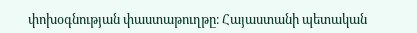փոխօգնության փաստաթուղթը։ Հայաստանի պետական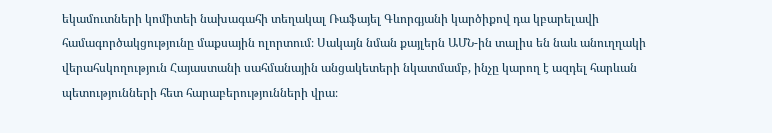եկամուտների կոմիտեի նախագահի տեղակալ Ռաֆայել Գևորգյանի կարծիքով դա կբարելավի համագործակցությունը մաքսային ոլորտում։ Սակայն նման քայլերն ԱՄՆ-ին տալիս են նաև անուղղակի վերահսկողություն Հայաստանի սահմանային անցակետերի նկատմամբ, ինչը կարող է ազդել հարևան պետությունների հետ հարաբերությունների վրա։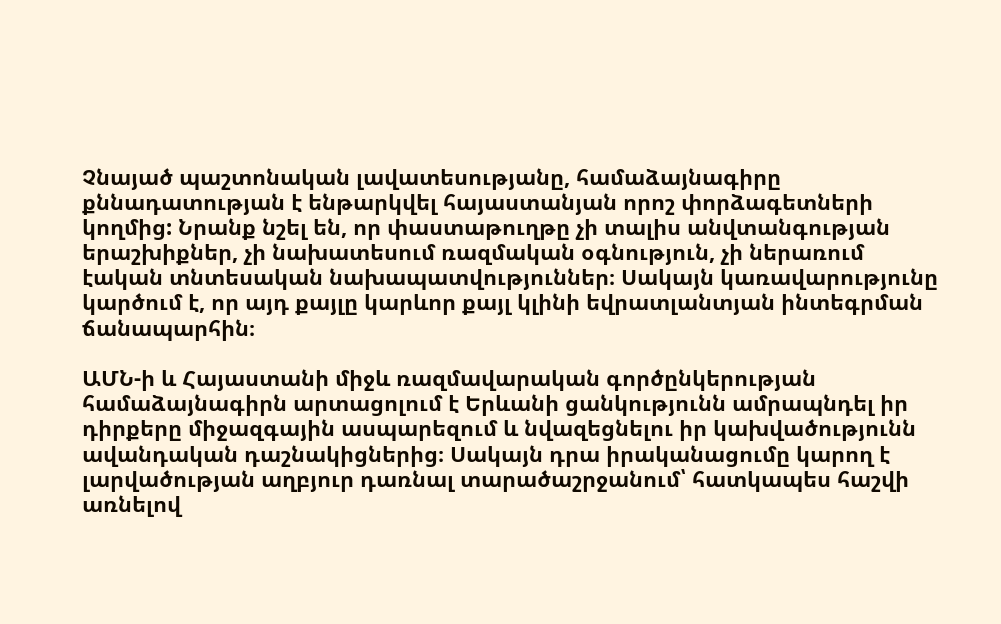Չնայած պաշտոնական լավատեսությանը, համաձայնագիրը քննադատության է ենթարկվել հայաստանյան որոշ փորձագետների կողմից: Նրանք նշել են, որ փաստաթուղթը չի տալիս անվտանգության երաշխիքներ, չի նախատեսում ռազմական օգնություն, չի ներառում էական տնտեսական նախապատվություններ։ Սակայն կառավարությունը կարծում է, որ այդ քայլը կարևոր քայլ կլինի եվրատլանտյան ինտեգրման ճանապարհին։

ԱՄՆ-ի և Հայաստանի միջև ռազմավարական գործընկերության համաձայնագիրն արտացոլում է Երևանի ցանկությունն ամրապնդել իր դիրքերը միջազգային ասպարեզում և նվազեցնելու իր կախվածությունն ավանդական դաշնակիցներից։ Սակայն դրա իրականացումը կարող է լարվածության աղբյուր դառնալ տարածաշրջանում՝ հատկապես հաշվի առնելով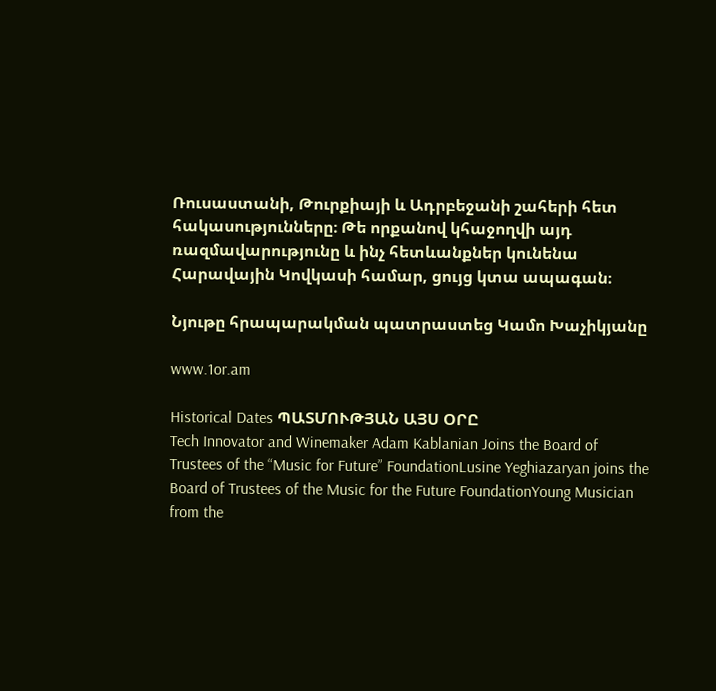Ռուսաստանի, Թուրքիայի և Ադրբեջանի շահերի հետ հակասությունները։ Թե որքանով կհաջողվի այդ ռազմավարությունը և ինչ հետևանքներ կունենա Հարավային Կովկասի համար, ցույց կտա ապագան։

Նյութը հրապարակման պատրաստեց Կամո Խաչիկյանը

www.1or.am

Historical Dates ՊԱՏՄՈՒԹՅԱՆ ԱՅՍ ՕՐԸ
Tech Innovator and Winemaker Adam Kablanian Joins the Board of Trustees of the “Music for Future” FoundationLusine Yeghiazaryan joins the Board of Trustees of the Music for the Future FoundationYoung Musician from the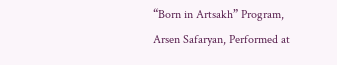“Born in Artsakh” Program, Arsen Safaryan, Performed at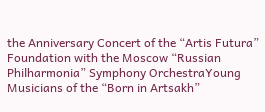the Anniversary Concert of the “Artis Futura” Foundation with the Moscow “Russian Philharmonia” Symphony OrchestraYoung Musicians of the “Born in Artsakh”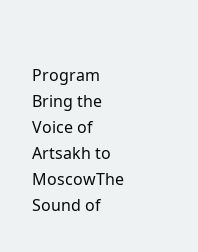Program Bring the Voice of Artsakh to MoscowThe Sound of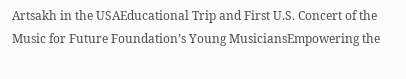Artsakh in the USAEducational Trip and First U.S. Concert of the Music for Future Foundation’s Young MusiciansEmpowering the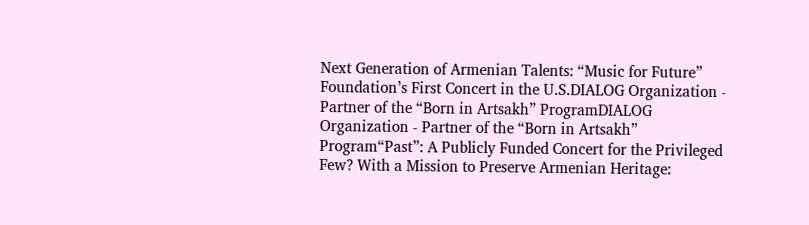Next Generation of Armenian Talents: “Music for Future” Foundation’s First Concert in the U.S.DIALOG Organization - Partner of the “Born in Artsakh” ProgramDIALOG Organization - Partner of the “Born in Artsakh” Program“Past”: A Publicly Funded Concert for the Privileged Few? With a Mission to Preserve Armenian Heritage: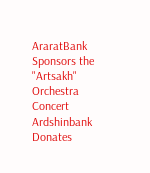AraratBank Sponsors the "Artsakh" Orchestra Concert Ardshinbank Donates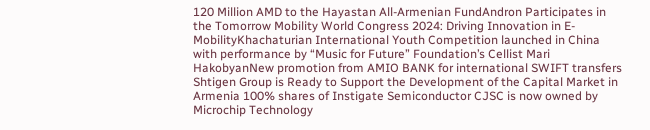120 Million AMD to the Hayastan All-Armenian FundAndron Participates in the Tomorrow Mobility World Congress 2024: Driving Innovation in E-MobilityKhachaturian International Youth Competition launched in China with performance by “Music for Future” Foundation’s Cellist Mari HakobyanNew promotion from AMIO BANK for international SWIFT transfers Shtigen Group is Ready to Support the Development of the Capital Market in Armenia 100% shares of Instigate Semiconductor CJSC is now owned by Microchip Technology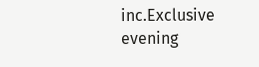inc.Exclusive evening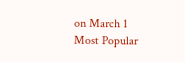on March 1
Most Popular